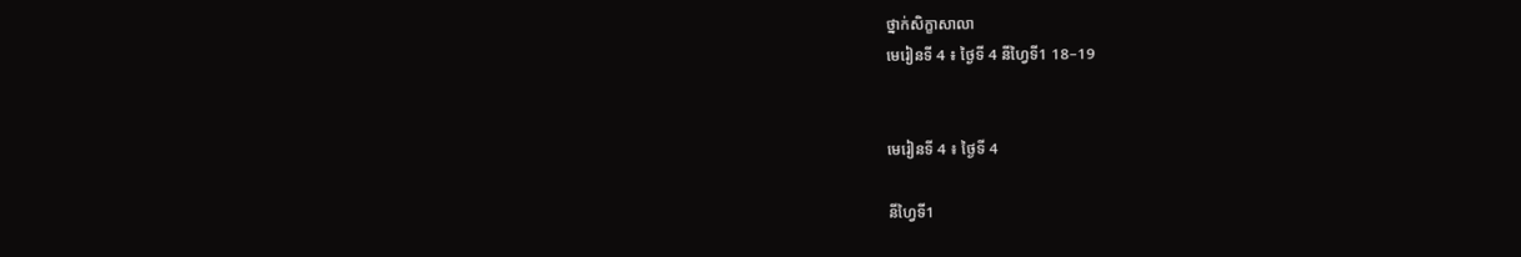ថ្នាក់សិក្ខាសាលា
មេរៀនទី 4 ៖ ថ្ងៃទី 4 នីហ្វៃទី1 18–19


មេរៀនទី 4 ៖ ថ្ងៃទី 4

នីហ្វៃទី1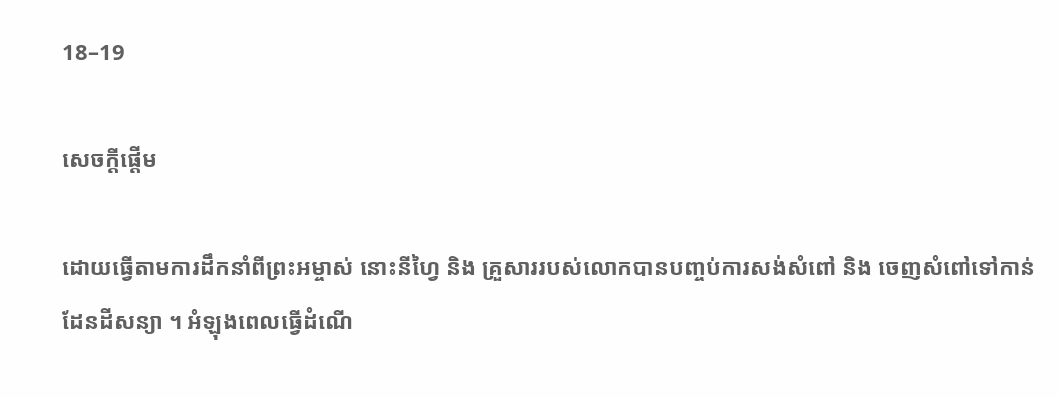18–19

សេចក្តីផ្តើម

ដោយធ្វើតាមការដឹកនាំពីព្រះអម្ចាស់ នោះនីហ្វៃ និង គ្រួសាររបស់លោកបានបញ្ចប់ការសង់សំពៅ និង ចេញសំពៅទៅកាន់ដែនដីសន្យា ។ អំឡុងពេលធ្វើដំណើ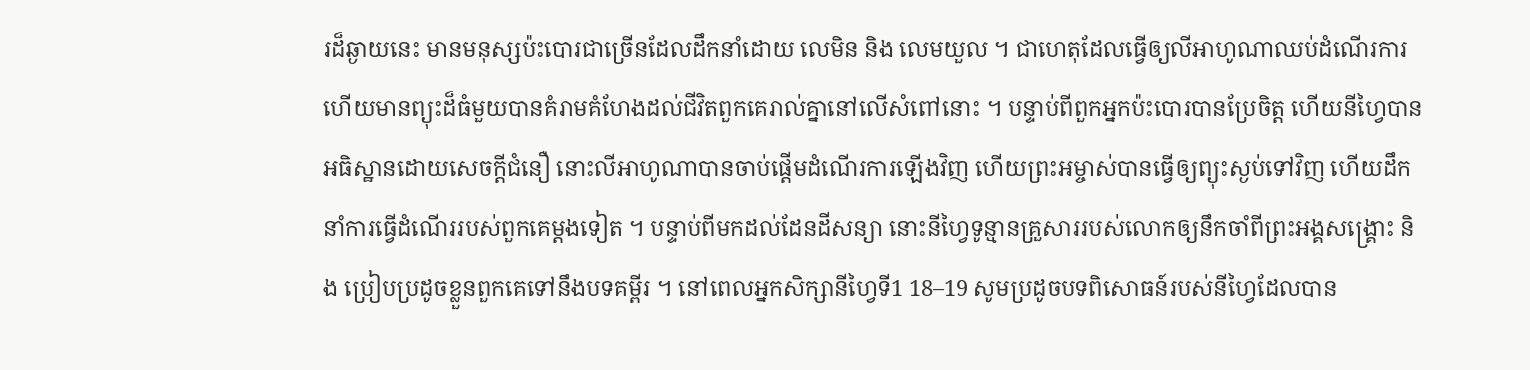រដ៏ឆ្ងាយនេះ មានមនុស្សប៉ះបោរជាច្រើនដែលដឹកនាំដោយ លេមិន និង លេមយួល ។ ជាហេតុដែលធ្វើឲ្យលីអាហូណាឈប់ដំណើរការ ហើយមានព្យុះដ៏ធំមួយបានគំរាមគំហែងដល់ជីវិតពួកគេរាល់គ្នានៅលើសំពៅនោះ ។ បន្ទាប់ពីពួកអ្នកប៉ះបោរបានប្រែចិត្ត ហើយនីហ្វៃបានអធិស្ឋានដោយសេចក្តីជំនឿ នោះលីអាហូណាបានចាប់ផ្តើមដំណើរការឡើងវិញ ហើយព្រះអម្ចាស់បានធ្វើឲ្យព្យុះស្ងប់ទៅវិញ ហើយដឹកនាំការធ្វើដំណើររបស់ពួកគេម្តងទៀត ។ បន្ទាប់ពីមកដល់ដែនដីសន្យា នោះនីហ្វៃទូន្មានគ្រួសាររបស់លោកឲ្យនឹកចាំពីព្រះអង្គសង្គ្រោះ និង ប្រៀបប្រដូចខ្លួនពួកគេទៅនឹងបទគម្ពីរ ។ នៅពេលអ្នកសិក្សានីហ្វៃទី1 18–19 សូមប្រដូចបទពិសោធន៍របស់នីហ្វៃដែលបាន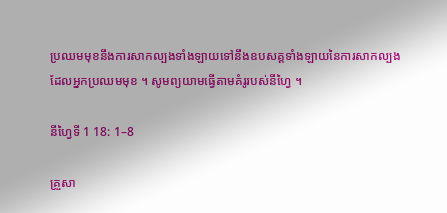ប្រឈមមុខនឹងការសាកល្បងទាំងឡាយទៅនឹងឧបសគ្គទាំងឡាយនៃការសាកល្បងដែលអ្នកប្រឈមមុខ ។ សូមព្យយាមធ្វើតាមគំរូរបស់នីហ្វៃ ។

នីហ្វៃទី 1 18: 1–8

គ្រួសា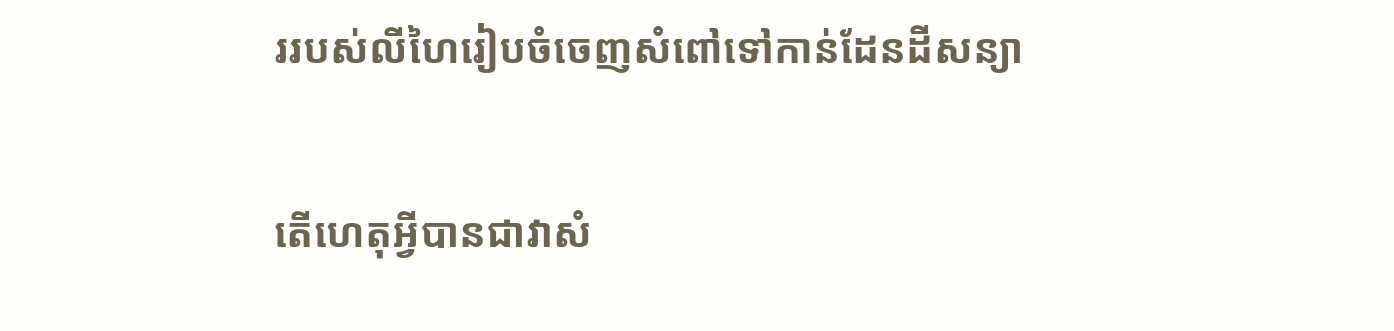ររបស់លីហៃរៀបចំចេញសំពៅទៅកាន់ដែនដីសន្យា

តើហេតុអ្វីបានជាវាសំ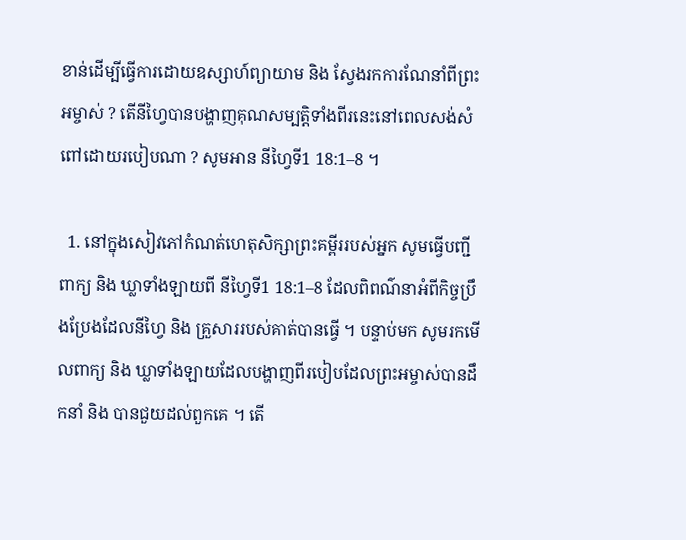ខាន់ដើម្បីធ្វើការដោយឧស្សាហ៍ព្យាយាម និង ស្វែងរកការណែនាំពីព្រះអម្ចាស់ ? តើនីហ្វៃបានបង្ហាញគុណសម្បត្តិទាំងពីរនេះនៅពេលសង់សំពៅដោយរបៀបណា ? សូមអាន នីហ្វៃទី1 18:1–8 ។

  1. នៅក្នុងសៀវភៅកំណត់ហេតុសិក្សាព្រះគម្ពីររបស់អ្នក សូមធ្វើបញ្ជីពាក្យ និង ឃ្លាទាំងឡាយពី នីហ្វៃទី1 18:1–8 ដែលពិពណ៌នាអំពីកិច្ចប្រឹងប្រែងដែលនីហ្វៃ និង គ្រួសាររបស់គាត់បានធ្វើ ។ បន្ទាប់មក សូមរកមើលពាក្យ និង ឃ្លាទាំងឡាយដែលបង្ហាញពីរបៀបដែលព្រះអម្ចាស់បានដឹកនាំ និង បានជួយដល់ពួកគេ ។ តើ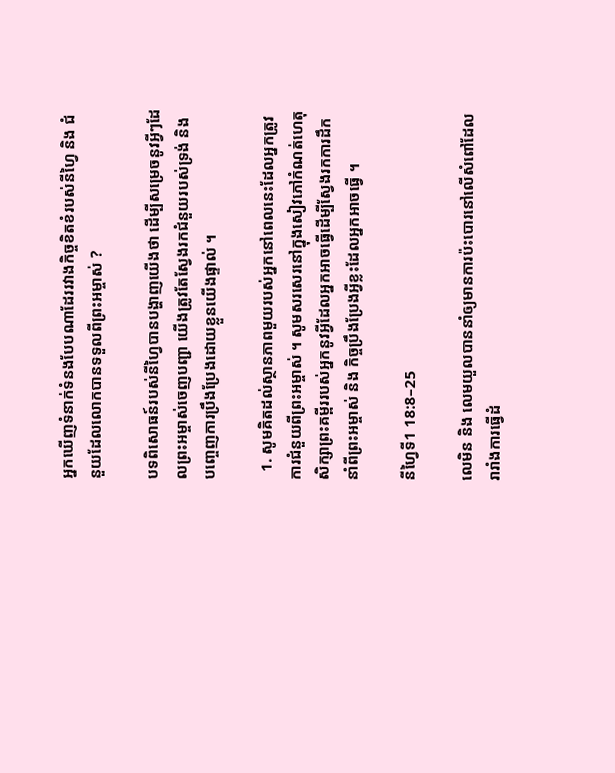អ្នកឃើញទំនាក់ទំនងបែបណាដែររវាងកិច្ចខិតខំរបស់នីហ្វៃ និង ជំនួយដែលលោកបានទទួលពីព្រះអម្ចាស់ ?

បទពិសោធន៍របស់នីហ្វៃបានបង្ហាញយើងថា ដើម្បីសម្រេចនូវអ្វីៗដែលព្រះអម្ចាស់ចេញបញ្ជា យើងត្រូវតែស្វែងរកជំនួយរបស់ទ្រង់ និង បញ្ចេញការប្រឹងប្រែងដោយខ្លួនយើងផ្ទាល់ ។

  1. សូមគិតដល់ស្ថានភាពមួយរបស់អ្នកនៅពេលនេះដែលអ្នកត្រូវការជំនួយពីព្រះអម្ចាស់ ។ សូមសរសេរនៅក្នុងសៀវភៅកំណត់ហេតុសិក្សាព្រះគម្ពីររបស់អ្នកនូវអ្វីដែលអ្នកអាចធ្វើដើម្បីស្វែងរកការដឹកនាំពីព្រះអម្ចាស់ និង កិច្ចប្រឹងប្រែងអ្វីខ្លះដែលអ្នកអាចធ្វើ ។

នីហ្វៃទី1 18:8–25

លេមិន និង លេមយួលបាននាំឲ្យមានការប៉ះបោរនៅលើសំពៅដែលរារាំងការធ្វើដំ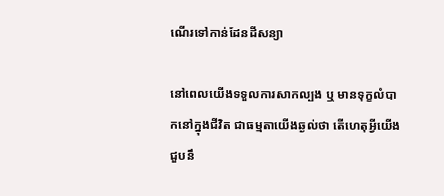ណើរទៅកាន់ដែនដីសន្យា

នៅពេលយើងទទួលការសាកល្បង ឬ មានទុក្ខលំបាកនៅក្នុងជីវិត ជាធម្មតាយើងឆ្ងល់ថា តើហេតុអ្វីយើងជួបនឹ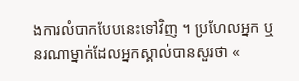ងការលំបាកបែបនេះទៅវិញ ។ ប្រហែលអ្នក ឬ នរណាម្នាក់ដែលអ្នកស្គាល់បានសួរថា «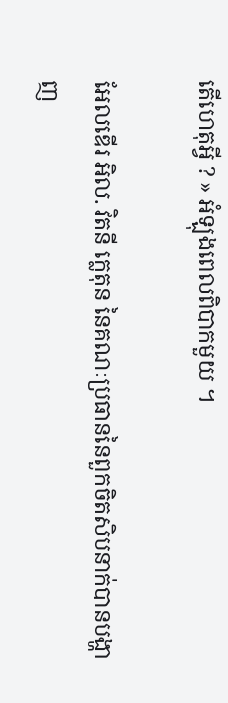តើហេតុអ្វី ? » អំឡុងពេលពិបាកមួយ ។

អែលឌើរ អិល. វិតនី ក្លេតុន នៃគណៈប្រធាននៃពួកចិតសិបនាក់បានបង្ហាញ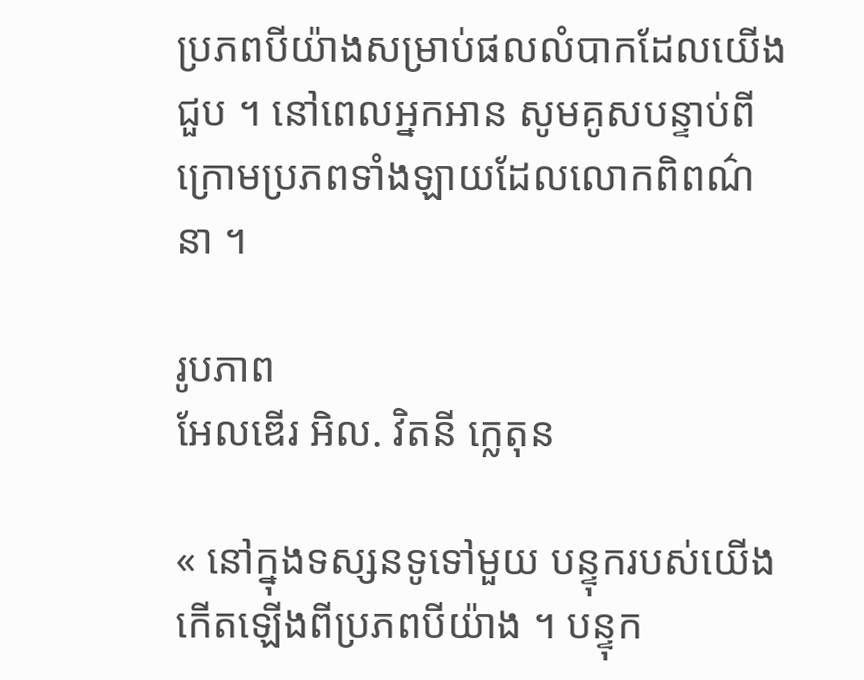ប្រភពបីយ៉ាងសម្រាប់ផលលំបាកដែលយើងជួប ។ នៅពេលអ្នកអាន សូមគូសបន្ទាប់ពីក្រោមប្រភពទាំងឡាយដែលលោកពិពណ៌នា ។

រូបភាព
អែលឌើរ អិល. វិតនី ក្លេតុន

« នៅក្នុងទស្សនទូទៅមួយ បន្ទុករបស់យើងកើតឡើងពីប្រភពបីយ៉ាង ។ បន្ទុក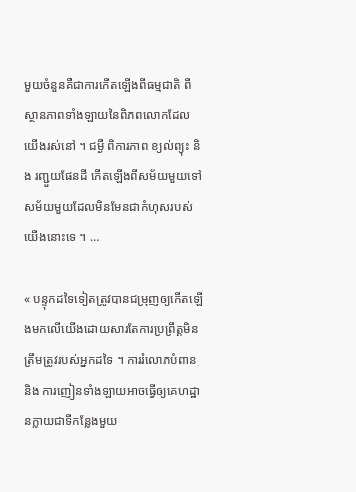មួយចំនួនគឺជាការកើតឡើងពីធម្មជាតិ ពីស្ថានភាពទាំងឡាយនៃពិភពលោកដែលយើងរស់នៅ ។ ជម្ងឺ ពិការភាព ខ្យល់ព្យុះ និង រញ្ជួយផែនដី កើតឡើងពីសម័យមួយទៅសម័យមួយដែលមិនមែនជាកំហុសរបស់យើងនោះទេ ។ …

« បន្ទុកដទៃទៀតត្រូវបានជម្រុញឲ្យកើតឡើងមកលើយើងដោយសារតែការប្រព្រឹត្តមិនត្រឹមត្រូវរបស់អ្នកដទៃ ។ ការរំលោភបំពាន និង ការញៀនទាំងឡាយអាចធ្វើឲ្យគេហដ្ឋានក្លាយជាទីកន្លែងមួយ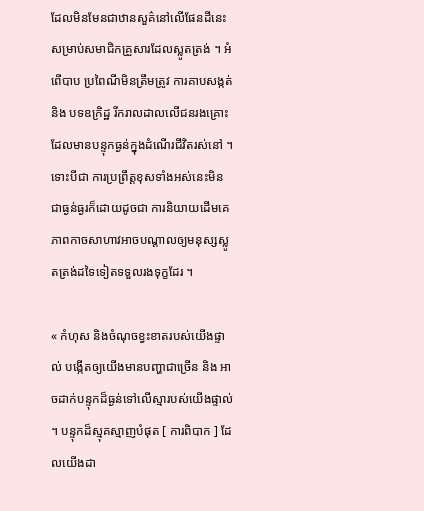ដែលមិនមែនជាឋានសួគ៌នៅលើផែនដីនេះសម្រាប់សមាជិកគ្រួសារដែលស្លូតត្រង់ ។ អំពើបាប ប្រពៃណីមិនត្រឹមត្រូវ ការគាបសង្កត់ និង បទឧក្រិដ្ឋ រីករាលដាលលើជនរងគ្រោះដែលមានបន្ទុកធ្ងន់ក្នុងដំណើរជីវិតរស់នៅ ។ ទោះបីជា ការប្រព្រឹត្តខុសទាំងអស់នេះមិនជាធ្ងន់ធ្ងរក៏ដោយដូចជា ការនិយាយដើមគេ ភាពកាចសាហាវអាចបណ្តាលឲ្យមនុស្សស្លូតត្រង់ដទៃទៀតទទួលរងទុក្ខដែរ ។

« កំហុស និងចំណុចខ្វះខាតរបស់យើងផ្ទាល់ បង្កើតឲ្យយើងមានបញ្ហាជាច្រើន និង អាចដាក់បន្ទុកដ៏ធ្ងន់ទៅលើស្មារបស់យើងផ្ទាល់ ។ បន្ទុកដ៏ស្មុគស្មាញបំផុត [ ការពិបាក ] ដែលយើងដា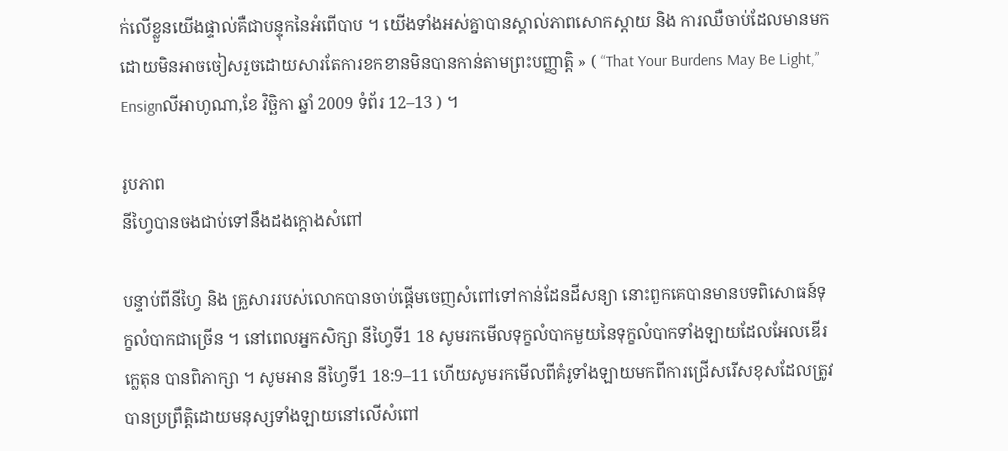ក់លើខ្លួនយើងផ្ទាល់គឺជាបន្ទុកនៃអំពើបាប ។ យើងទាំងអស់គ្នាបានស្គាល់ភាពសោកស្តាយ និង ការឈឺចាប់ដែលមានមកដោយមិនអាចចៀសរួចដោយសារតែការខកខានមិនបានកាន់តាមព្រះបញ្ញាត្តិ » ( “That Your Burdens May Be Light,” Ensignលីអាហូណា,ខែ វិច្ឆិកា ឆ្នាំ 2009 ទំព័រ 12–13 ) ។

រូបភាព
នីហ្វៃបានចងជាប់ទៅនឹងដងក្តោងសំពៅ

បន្ទាប់ពីនីហ្វៃ និង គ្រួសាររបស់លោកបានចាប់ផ្តើមចេញសំពៅទៅកាន់ដែនដីសន្យា នោះពួកគេបានមានបទពិសោធន៍ទុក្ខលំបាកជាច្រើន ។ នៅពេលអ្នកសិក្សា នីហ្វៃទី1 18 សូមរកមើលទុក្ខលំបាកមួយនៃទុក្ខលំបាកទាំងឡាយដែលអែលឌើរ ក្លេតុន បានពិភាក្សា ។ សូមអាន នីហ្វៃទី1 18:9–11 ហើយសូមរកមើលពីគំរូទាំងឡាយមកពីការជ្រើសរើសខុសដែលត្រូវបានប្រព្រឹត្តិដោយមនុស្សទាំងឡាយនៅលើសំពៅ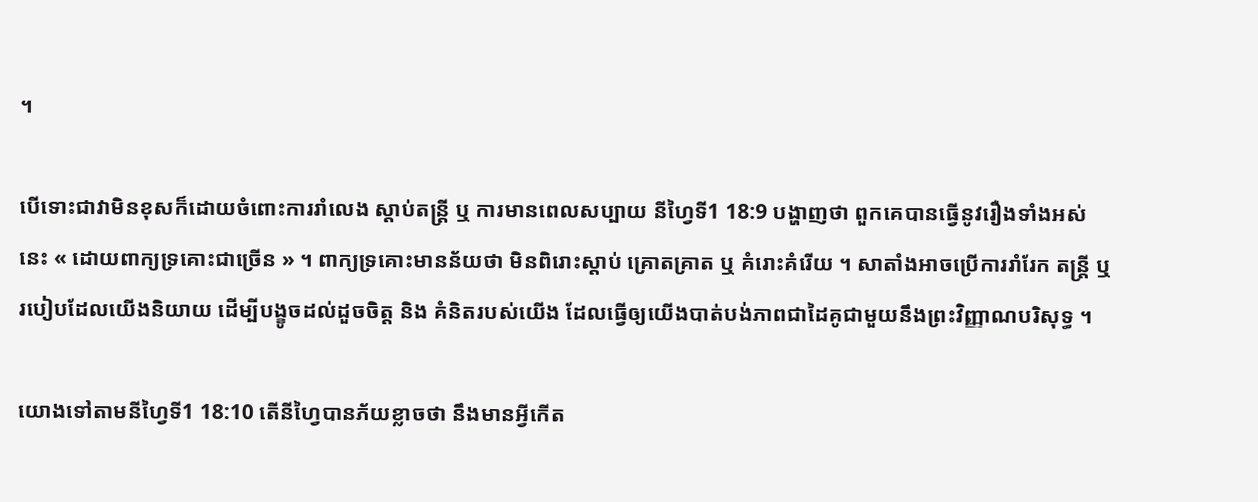។

បើទោះជាវាមិនខុសក៏ដោយចំពោះការរាំលេង ស្តាប់តន្ត្រី ឬ ការមានពេលសប្បាយ នីហ្វៃទី1 18:9 បង្ហាញថា ពួកគេបានធ្វើនូវរឿងទាំងអស់នេះ « ដោយពាក្យទ្រគោះជាច្រើន » ។ ពាក្យទ្រគោះមានន័យថា មិនពិរោះស្តាប់ គ្រោតគ្រាត ឬ គំរោះគំរើយ ។ សាតាំងអាចប្រើការរាំរែក តន្ត្រី ឬ របៀបដែលយើងនិយាយ ដើម្បីបង្ខូចដល់ដួចចិត្ត និង គំនិតរបស់យើង ដែលធ្វើឲ្យយើងបាត់បង់ភាពជាដៃគូជាមួយនឹងព្រះវិញ្ញាណបរិសុទ្ធ ។

យោងទៅតាមនីហ្វៃទី1 18:10 តើនីហ្វៃបានភ័យខ្លាចថា នឹងមានអ្វីកើត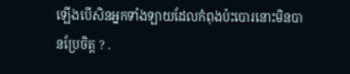ឡើងបើសិនអ្នកទាំងឡាយដែលកំពុងប៉ះបោរនោះមិនបានប្រែចិត្ត ? .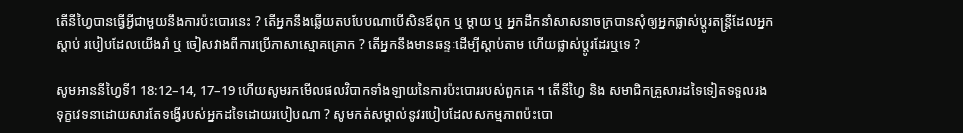តើនីហ្វៃបានធ្វើអ្វីជាមួយនឹងការប៉ះបោរនេះ ? តើអ្នកនឹងឆ្លើយតបបែបណាបើសិនឪពុក ឬ ម្តាយ ឬ អ្នកដឹកនាំសាសនាចក្របានសុំឲ្យអ្នកផ្លាស់ប្តូរតន្ត្រីដែលអ្នកស្តាប់ របៀបដែលយើងរាំ ឬ ចៀសវាងពីការប្រើភាសាស្មោគគ្រោក ? តើអ្នកនឹងមានឆន្ទៈដើម្បីស្តាប់តាម ហើយផ្លាស់ប្តូរដែរឬទេ ?

សូមអាននីហ្វៃទី1 18:12–14, 17–19 ហើយសូមរកមើលផលវិបាកទាំងឡាយនៃការប៉ះបោររបស់ពួកគេ ។ តើនីហ្វៃ និង សមាជិកគ្រួសារដទៃទៀតទទួលរងទុក្ខវេទនាដោយសារតែទង្វើរបស់អ្នកដទៃដោយរបៀបណា ? សូមកត់សម្គាល់នូវរបៀបដែលសកម្មភាពប៉ះបោ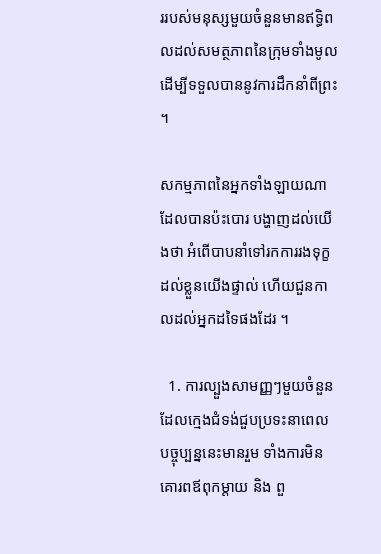ររបស់មនុស្សមួយចំនួនមានឥទ្ធិពលដល់សមត្ថភាពនៃក្រុមទាំងមូលដើម្បីទទួលបាននូវការដឹកនាំពីព្រះ ។

សកម្មភាពនៃអ្នកទាំងឡាយណាដែលបានប៉ះបោរ បង្ហាញដល់យើងថា អំពើបាបនាំទៅរកការរងទុក្ខដល់ខ្លួនយើងផ្ទាល់ ហើយជួនកាលដល់អ្នកដទៃផងដែរ ។

  1. ការល្បួងសាមញ្ញៗមួយចំនួន ដែលក្មេងជំទង់ជួបប្រទះនាពេលបច្ចុប្បន្ននេះមានរួម ទាំងការមិនគោរពឪពុកម្តាយ និង ពួ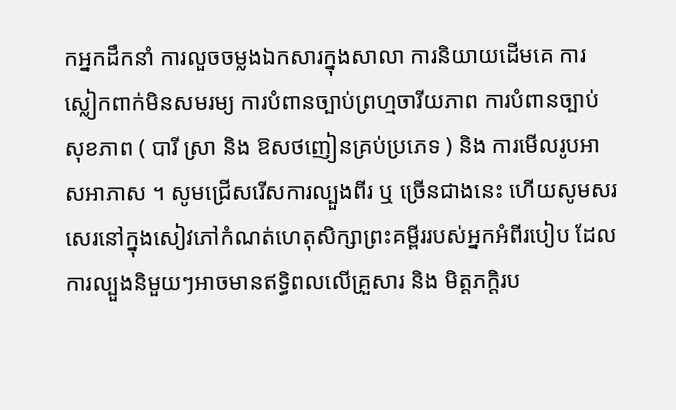កអ្នកដឹកនាំ ការលួចចម្លងឯកសារក្នុងសាលា ការនិយាយដើមគេ ការស្លៀកពាក់មិនសមរម្យ ការបំពានច្បាប់ព្រហ្មចារីយភាព ការបំពានច្បាប់សុខភាព ( បារី ស្រា និង ឱសថញៀនគ្រប់ប្រភេទ ) និង ការមើលរូបអាសអាភាស ។ សូមជ្រើសរើសការល្បួងពីរ ឬ ច្រើនជាងនេះ ហើយសូមសរសេរនៅក្នុងសៀវភៅកំណត់ហេតុសិក្សាព្រះគម្ពីររបស់អ្នកអំពីរបៀប ដែលការល្បួងនិមួយៗអាចមានឥទ្ធិពលលើគ្រួសារ និង មិត្តភក្តិរប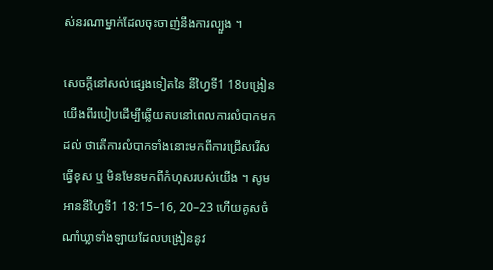ស់នរណាម្នាក់ដែលចុះចាញ់នឹងការល្បួង ។

សេចក្តីនៅសល់ផ្សេងទៀតនៃ នីហ្វៃទី1 18បង្រៀនយើងពីរបៀបដើម្បីឆ្លើយតបនៅពេលការលំបាកមកដល់ ថាតើការលំបាកទាំងនោះមកពីការជ្រើសរើសធ្វើខុស ឬ មិនមែនមកពីកំហុសរបស់យើង ។ សូមអាននីហ្វៃទី1 18:15–16, 20–23 ហើយគូសចំណាំឃ្លាទាំងឡាយដែលបង្រៀននូវ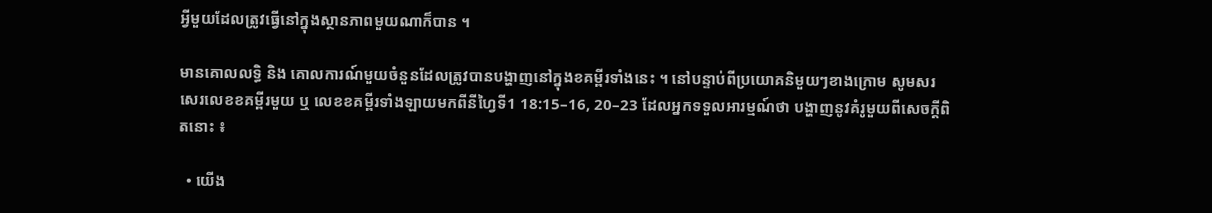អ្វីមួយដែលត្រូវធ្វើនៅក្នុងស្ថានភាពមួយណាក៏បាន ។

មានគោលលទ្ធិ និង គោលការណ៍មួយចំនួនដែលត្រូវបានបង្ហាញនៅក្នុងខគម្ពីរទាំងនេះ ។ នៅបន្ទាប់ពីប្រយោគនិមួយៗខាងក្រោម សូមសរសេរលេខខគម្ពីរមួយ ឬ លេខខគម្ពីរទាំងឡាយមកពីនីហ្វៃទី1 18:15–16, 20–23 ដែលអ្នកទទួលអារម្មណ៍ថា បង្ហាញនូវគំរូមួយពីសេចក្តីពិតនោះ ៖

  • យើង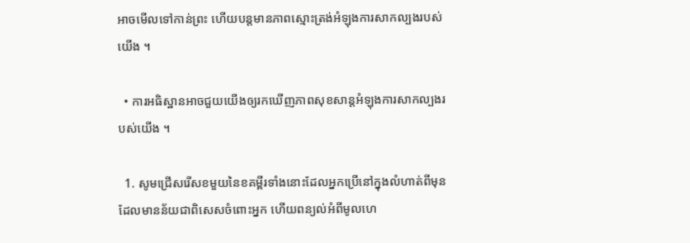អាចមើលទៅកាន់ព្រះ ហើយបន្តមានភាពស្មោះត្រង់អំឡុងការសាកល្បងរបស់យើង ។

  • ការអធិស្ឋានអាចជួយយើងឲ្យរកឃើញភាពសុខសាន្តអំឡុងការសាកល្បងរបស់យើង ។

  1. សូមជ្រើសរើសខមួយនៃខគម្ពីរទាំងនោះដែលអ្នកប្រើនៅក្នុងលំហាត់ពីមុនដែលមានន័យជាពិសេសចំពោះអ្នក ហើយពន្យល់អំពីមូលហេ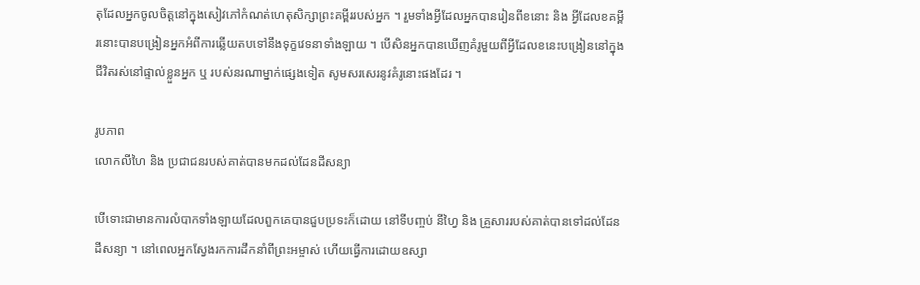តុដែលអ្នកចូលចិត្តនៅក្នុងសៀវភៅកំណត់ហេតុសិក្សាព្រះគម្ពីររបស់អ្នក ។ រួមទាំងអ្វីដែលអ្នកបានរៀនពីខនោះ និង អ្វីដែលខគម្ពីរនោះបានបង្រៀនអ្នកអំពីការឆ្លើយតបទៅនឹងទុក្ខវេទនាទាំងឡាយ ។ បើសិនអ្នកបានឃើញគំរូមួយពីអ្វីដែលខនេះបង្រៀននៅក្នុងជីវិតរស់នៅផ្ទាល់ខ្លួនអ្នក ឬ របស់នរណាម្នាក់ផ្សេងទៀត សូមសរសេរនូវគំរូនោះផងដែរ ។

រូបភាព
លោកលីហៃ និង ប្រជាជនរបស់គាត់បានមកដល់ដែនដីសន្យា

បើទោះជាមានការលំបាកទាំងឡាយដែលពួកគេបានជួបប្រទះក៏ដោយ នៅទីបញ្ចប់ នីហ្វៃ និង គ្រួសាររបស់គាត់បានទៅដល់ដែនដីសន្យា ។ នៅពេលអ្នកស្វែងរកការដឹកនាំពីព្រះអម្ចាស់ ហើយធ្វើការដោយឧស្សា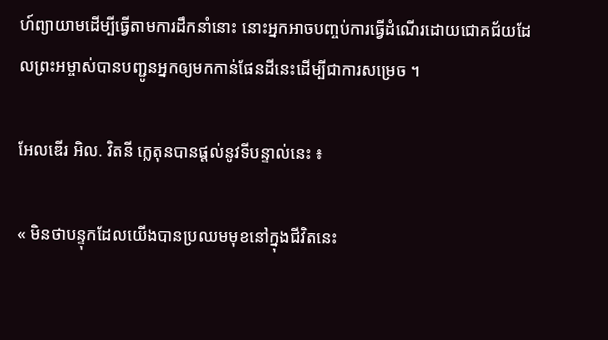ហ៍ព្យាយាមដើម្បីធ្វើតាមការដឹកនាំនោះ នោះអ្នកអាចបញ្ចប់ការធ្វើដំណើរដោយជោគជ័យដែលព្រះអម្ចាស់បានបញ្ជូនអ្នកឲ្យមកកាន់ផែនដីនេះដើម្បីជាការសម្រេច ។

អែលឌើរ អិល. វិតនី ក្លេតុនបានផ្តល់នូវទីបន្ទាល់នេះ ៖

« មិនថាបន្ទុកដែលយើងបានប្រឈមមុខនៅក្នុងជីវិតនេះ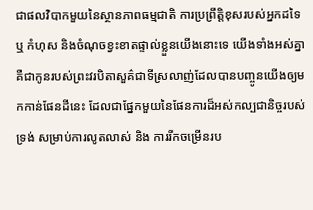ជាផលវិបាកមួយនៃស្ថានភាពធម្មជាតិ ការប្រព្រឹត្តិខុសរបស់អ្នកដទៃ ឬ កំហុស និងចំណុចខ្វះខាតផ្ទាល់ខ្លួនយើងនោះទេ យើងទាំងអស់គ្នាគឺជាកូនរបស់ព្រះវរបិតាសួគ៌ជាទីស្រលាញ់ដែលបានបញ្ចូនយើងឲ្យមកកាន់ផែនដីនេះ ដែលជាផ្នែកមួយនៃផែនការដ៏អស់កល្បជានិច្ចរបស់ទ្រង់ សម្រាប់ការលូតលាស់ និង ការរីកចម្រើនរប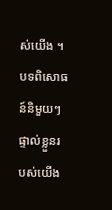ស់យើង ។ បទពិសោធន៍និមួយៗផ្ទាល់ខ្លួនរបស់យើង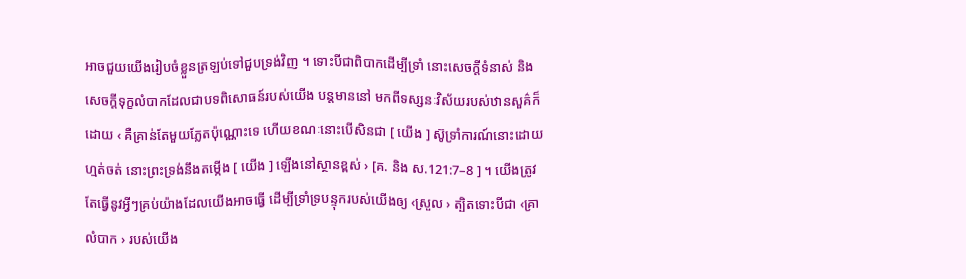អាចជួយយើងរៀបចំខ្លួនត្រឡប់ទៅជួបទ្រង់វិញ ។ ទោះបីជាពិបាកដើម្បីទ្រាំ នោះសេចក្តីទំនាស់ និង សេចក្តីទុក្ខលំបាកដែលជាបទពិសោធន៍របស់យើង បន្តមាននៅ មកពីទស្សនៈវិស័យរបស់ឋានសួគ៌ក៏ដោយ ‹ គឺគ្រាន់តែមួយភ្លែតប៉ុណ្ណោះទេ ហើយខណៈនោះបើសិនជា [ យើង ] ស៊ូទ្រាំការណ៍នោះដោយហ្មត់ចត់ នោះព្រះទ្រង់នឹងតម្កើង [ យើង ] ឡើងនៅស្ថានខ្ពស់ › [គ. និង ស.121:7–8 ] ។ យើងត្រូវតែធ្វើនូវអ្វីៗគ្រប់យ៉ាងដែលយើងអាចធ្វើ ដើម្បីទ្រាំទ្របន្ទុករបស់យើងឲ្យ ‹ស្រួល › ត្បិតទោះបីជា ‹គ្រាលំបាក › របស់យើង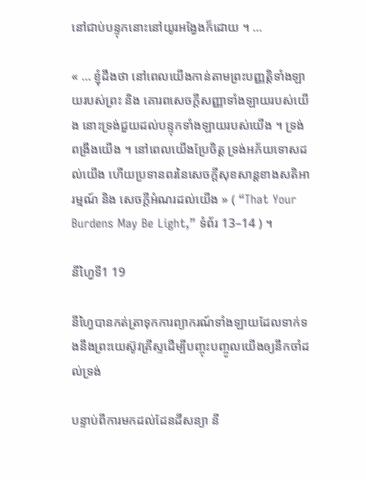នៅជាប់បន្ទុកនោះនៅយូរអង្វែងក៏ដោយ ។ …

« … ខ្ញុំដឹងថា នៅពេលយើងកាន់តាមព្រះបញ្ញត្តិទាំងឡាយរបស់ព្រះ និង គោរពសេចក្តីសញ្ញាទាំងឡាយរបស់យើង នោះទ្រង់ជួយដល់បន្ទុកទាំងឡាយរបស់យើង ។ ទ្រង់ពង្រឹងយើង ។ នៅពេលយើងប្រែចិត្ត ទ្រង់អភ័យទោសដល់យើង ហើយប្រទានពរនៃសេចក្តីសុខសាន្តខាងសតិអារម្មណ៍ និង សេចក្តីអំណរដល់យើង » ( “That Your Burdens May Be Light,” ទំព័រ 13–14 ) ។

នីហ្វៃទី1 19

នីហ្វៃបានកត់ត្រាទុកការព្យាករណ៍ទាំងឡាយដែលទាក់ទងនឹងព្រះយេស៊ូវគ្រីស្ទដើម្បីបញ្ចុះបញ្ចូលយើងឲ្យនឹកចាំដល់ទ្រង់

បន្ទាប់ពីការមកដល់ដែនដីសន្យា នី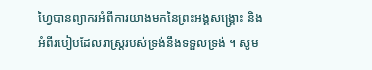ហ្វៃបានព្យាករអំពីការយាងមកនៃព្រះអង្គសង្គ្រោះ និង អំពីរបៀបដែលរាស្ត្ររបស់ទ្រង់នឹងទទួលទ្រង់ ។ សូម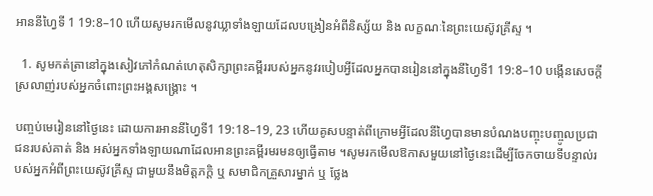អាននីហ្វៃទី 1 19:8–10 ហើយសូមរកមើលនូវឃ្លាទាំងឡាយដែលបង្រៀនអំពីនិស្ស័យ និង លក្ខណៈនៃព្រះយេស៊ូវគ្រីស្ទ ។

  1. សូមកត់ត្រានៅក្នុងសៀវភៅកំណត់ហេតុសិក្សាព្រះគម្ពីររបស់អ្នកនូវរបៀបអ្វីដែលអ្នកបានរៀននៅក្នុងនីហ្វៃទី1 19:8–10 បង្កើនសេចក្តីស្រលាញ់របស់អ្នកចំពោះព្រះអង្គសង្គ្រោះ ។

បញ្ចប់មេរៀននៅថ្ងៃនេះ ដោយការអាននីហ្វៃទី1 19:18–19, 23 ហើយគូសបន្ទាត់ពីក្រោមអ្វីដែលនីហ្វៃបានមានបំណងបញ្ចុះបញ្ចូលប្រជាជនរបស់គាត់ និង អស់អ្នកទាំងឡាយណាដែលអានព្រះគម្ពីរមរមនឲ្យធ្វើតាម ។សូមរកមើលឱកាសមួយនៅថ្ងៃនេះដើម្បីចែកចាយទីបន្ទាល់របស់អ្នកអំពីព្រះយេស៊ូវគ្រីស្ទ ជាមួយនឹងមិត្តភក្តិ ឬ សមាជិកគ្រួសារម្នាក់ ឬ ថ្លែង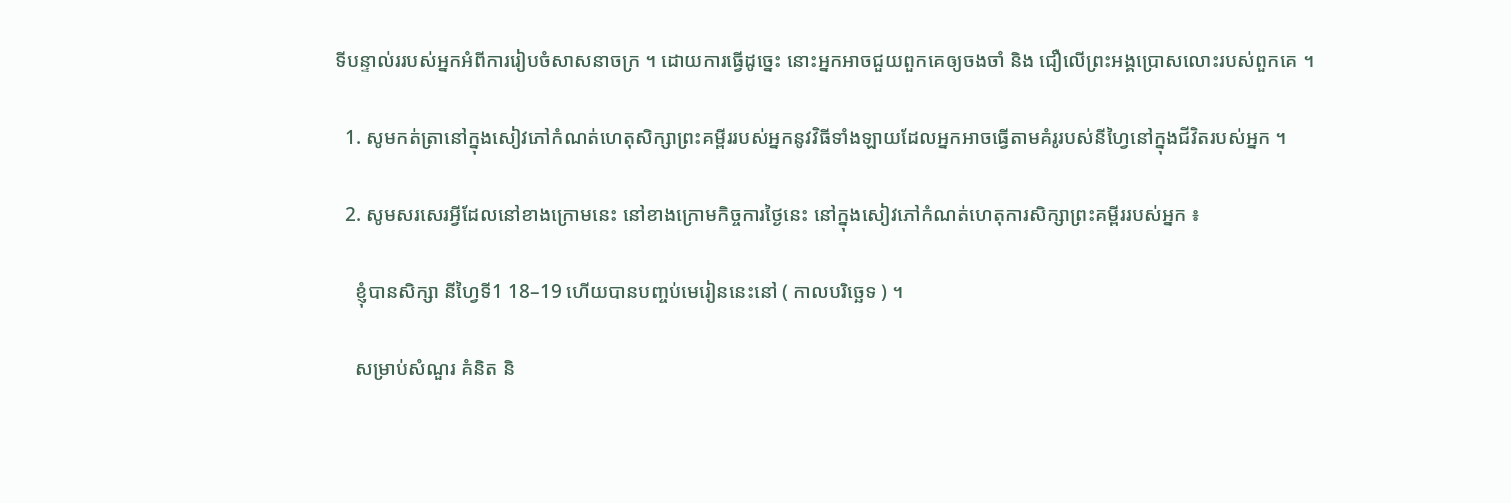ទីបន្ទាល់ររបស់អ្នកអំពីការរៀបចំសាសនាចក្រ ។ ដោយការធ្វើដូច្នេះ នោះអ្នកអាចជួយពួកគេឲ្យចងចាំ និង ជឿលើព្រះអង្គប្រោសលោះរបស់ពួកគេ ។

  1. សូមកត់ត្រានៅក្នុងសៀវភៅកំណត់ហេតុសិក្សាព្រះគម្ពីររបស់អ្នកនូវវិធីទាំងឡាយដែលអ្នកអាចធ្វើតាមគំរូរបស់នីហ្វៃនៅក្នុងជីវិតរបស់អ្នក ។

  2. សូមសរសេរអ្វីដែលនៅខាងក្រោមនេះ នៅខាងក្រោមកិច្ចការថ្ងៃនេះ នៅក្នុងសៀវភៅកំណត់ហេតុការសិក្សាព្រះគម្ពីររបស់អ្នក ៖

    ខ្ញុំបានសិក្សា នីហ្វៃទី1 18–19 ហើយបានបញ្ចប់មេរៀននេះនៅ ( កាលបរិច្ឆេទ ) ។

    សម្រាប់សំណួរ គំនិត និ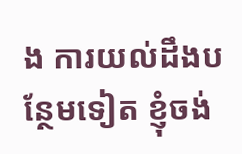ង ការយល់ដឹងបន្ថែមទៀត ខ្ញុំចង់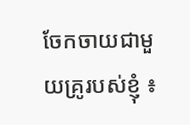ចែកចាយជាមួយគ្រូរបស់ខ្ញុំ ៖